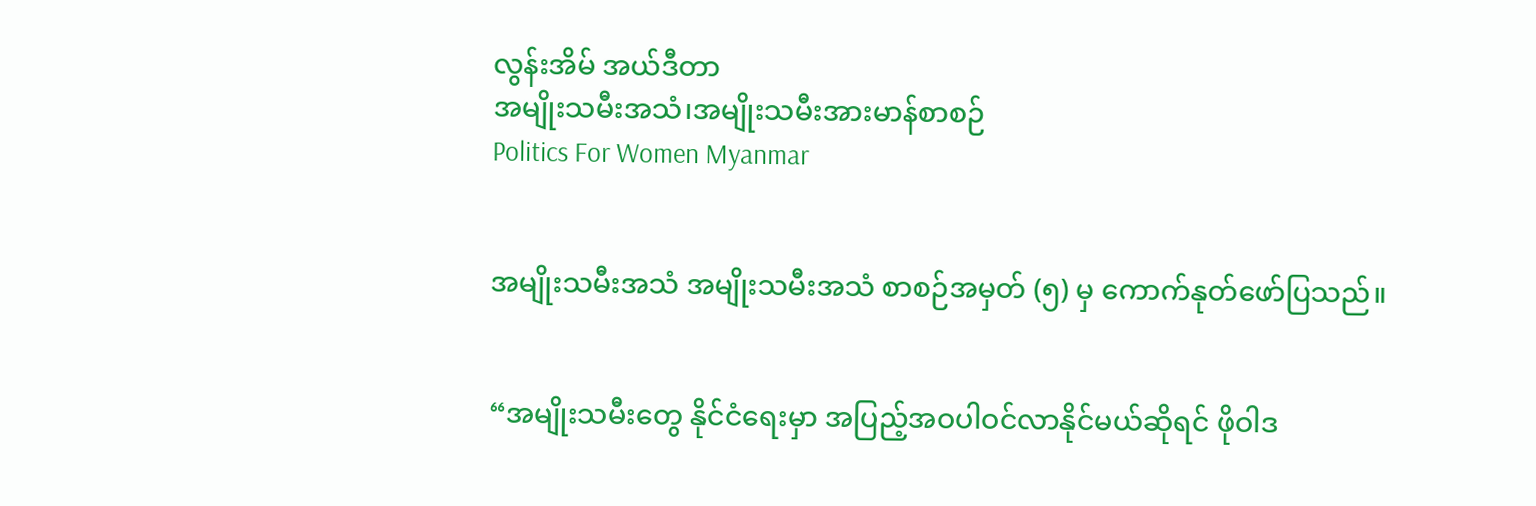လွန်းအိမ် အယ်ဒီတာ
အမျိုးသမီးအသံ၊အမျိုးသမီးအားမာန်စာစဉ်
Politics For Women Myanmar


အမျိုးသမီးအသံ အမျိုးသမီးအသံ စာစဉ်အမှတ် (၅) မှ ကောက်နုတ်ဖော်ပြသည်။


“အမျိုးသမီးတွေ နိုင်ငံရေးမှာ အပြည့်အဝပါဝင်လာနိုင်မယ်ဆိုရင် ဖိုဝါဒ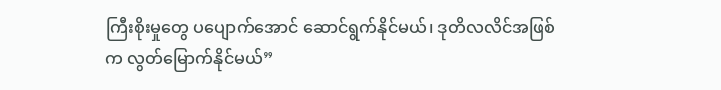ကြီးစိုးမှုတွေ ပပျောက်အောင် ဆောင်ရွက်နိုင်မယ်၊ ဒုတိလလိင်အဖြစ်က လွတ်မြောက်နိုင်မယ်”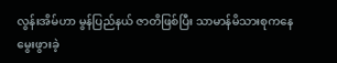လွန်းအိမ်ဟာ မွန်ပြည်နယ် ဇာတိဖြစ်ပြီး သာမာန်မိသားစုကနေ မွေးဖွားခဲ့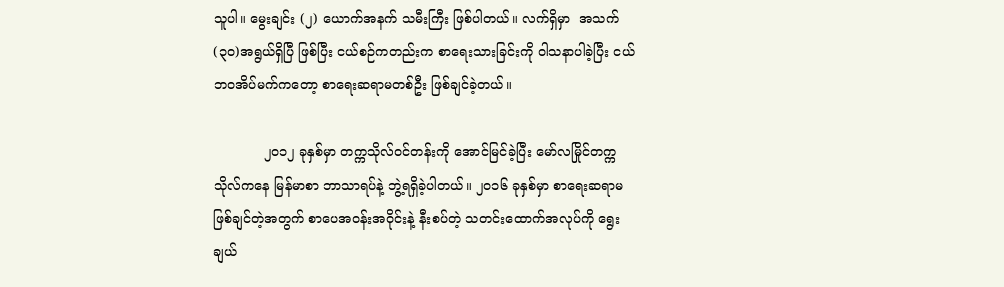သူပါ။ မွေးချင်း (၂) ယောက်အနက် သမီးကြီး ဖြစ်ပါတယ်။ လက်ရှိမှာ  အသက် (၃၀)အရွယ်ရှိပြီ ဖြစ်ပြီး ငယ်စဉ်ကတည်းက စာရေးသားခြင်းကို ဝါသနာပါခဲ့ပြီး ငယ်ဘဝအိပ်မက်ကတော့ စာရေးဆရာမတစ်ဦး ဖြစ်ချင်ခဲ့တယ်။

            ၂၀၁၂ ခုနှစ်မှာ တက္ကသိုလ်ဝင်တန်းကို အောင်မြင်ခဲ့ပြီး မော်လမြိုင်တက္ကသိုလ်ကနေ မြန်မာစာ ဘာသာရပ်နဲ့ ဘွဲ့ရရှိခဲ့ပါတယ်။ ၂၀၁၆ ခုနှစ်မှာ စာရေးဆရာမဖြစ်ချင်တဲ့အတွက် စာပေအဝန်းအဝိုင်းနဲ့ နီးစပ်တဲ့ သတင်းထောက်အလုပ်ကို ရွေးချယ်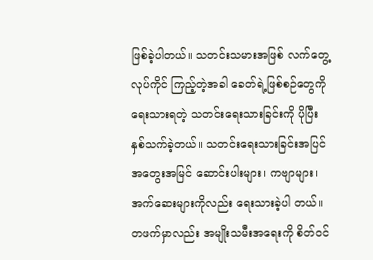ဖြစ်ခဲ့ပါတယ်။ သတင်းသမားအဖြစ် လက်တွေ့လုပ်ကိုင် ကြည့်တဲ့အခါ ခေတ်ရဲ့ဖြစ်စဉ်တွေကို ရေးသားရတဲ့ သတင်းရေးသားခြင်းကို ပိုပြီးနှစ်သက်ခဲ့တယ်။ သတင်းရေးသားခြင်းအပြင် အတွေးအမြင် ဆောင်းပါးများ၊ ကဗျာများ၊ အက်ဆေးများကိုလည်း ရေးသားခဲ့ပါ တယ်။ တဖက်မှာလည်း အမျိုးသမီးအရေးကို စိတ်ဝင်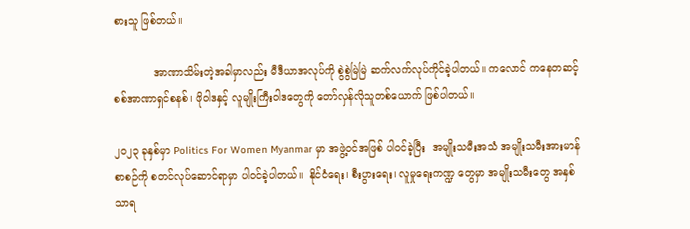စားသူ ဖြစ်တယ်။

            အာဏာသိမ်းတဲ့အခါမှာလည်း မီဒီယာအလုပ်ကို စွဲစွဲမြဲမြဲ ဆက်လက်လုပ်ကိုင်ခဲ့ပါတယ်။ ကလောင် ကနေတဆင့် စစ်အာဏာရှင်စနစ်၊ ဖိုဝါဒနှင့် လူမျိုးကြီးဝါဒတွေကို တော်လှန်လိုသူတစ်ယောက် ဖြစ်ပါတယ်။

၂၀၂၃ ခုနှစ်မှာ Politics For Women Myanmar မှာ အဖွဲ့ဝင်အဖြစ် ပါဝင်ခဲ့ပြီး  အမျိုးသမီးအသံ အမျိုးသမီးအားမာန် စာစဉ်ကို စတင်လုပ်ဆောင်ရာမှာ ပါဝင်ခဲ့ပါတယ်။  နိုင်ငံရေး၊ စီးပွားရေး၊ လူမှုရေးကဏ္ဍ တွေမှာ အမျိုးသမီးတွေ အနှစ်သာရ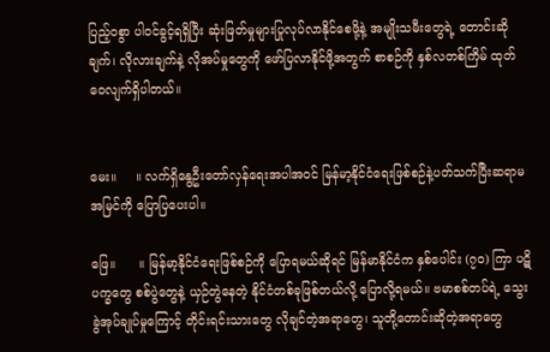ပြည့်ဝစွာ ပါဝင်ခွင့်ရရှိပြီး ဆုံးဖြတ်မှုများပြုလုပ်လာနိုင်စေဖို့နဲ့ အမျိုးသမီးတွေရဲ့ တောင်းဆိုချက်၊ လိုလားချက်နဲ့ လိုအပ်မှုတွေကို ဖော်ပြလာနိုင်ဖို့အတွက် စာစဉ်ကို နှစ်လတစ်ကြိမ် ထုတ်ဝေလျက်ရှိပါတယ်။


မေး။     ။ လက်ရှိနွေဦးတော်လှန်ရေးအပါအဝင် မြန်မာ့နိုင်ငံရေးဖြစ်စဉ်နဲ့ပတ်သက်ပြီးဆရာမ အမြင်ကို ပြောပြပေးပါ။

ဖြေ။      ။ မြန်မာ့နိုင်ငံရေးဖြစ်စဉ်ကို ပြောရမယ်ဆိုရင် မြန်မာနိုင်ငံက နှစ်ပေါင်း (၇၀) ကြာ ပဋိပက္ခတွေ စစ်ပွဲတွေနဲ့ ယှဉ်တွဲနေတဲ့ နိုင်ငံတစ်ခုဖြစ်တယ်လို့ ပြောလို့ရမယ်။ ဗမာစစ်တပ်ရဲ့ သွေးခွဲအုပ်ချုပ်မှုကြောင့် တိုင်းရင်းသားတွေ လိုချင်တဲ့အရာတွေ၊ သူတို့တောင်းဆိုတဲ့အရာတွေ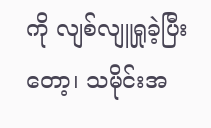ကို လျစ်လျူရှုခဲ့ပြီးတော့၊ သမိုင်းအ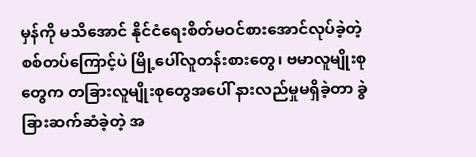မှန်ကို မသိ‌‌အောင် နိုင်ငံရေးစိတ်မဝင်စားအောင်လုပ်ခဲ့တဲ့ စစ်တပ်ကြောင့်ပဲ မြို့ပေါ်လူတန်းစားတွေ၊ ဗမာလူမျိုးစု တွေက တခြားလူမျိုးစုတွေအပေါ် နားလည်မှုမရှိခဲ့တာ ခွဲခြားဆက်ဆံခဲ့တဲ့ အ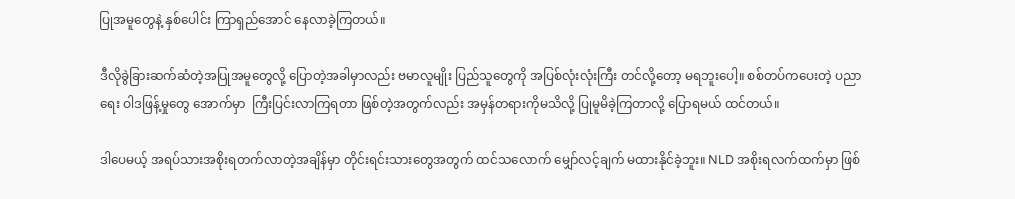ပြုအမူတွေနဲ့ နှစ်ပေါင်း ကြာရှည်အောင် နေလာခဲ့ကြတယ်။

ဒီလိုခွဲခြားဆက်ဆံတဲ့အပြုအမူတွေလို့ ပြောတဲ့အခါမှာလည်း ဗမာလူမျိုး ပြည်သူတွေကို အပြစ်လုံးလုံးကြီး တင်လို့တော့ မရဘူးပေါ့။ စစ်တပ်ကပေးတဲ့ ပညာရေး ဝါဒဖြန့်မှုတွေ အောက်မှာ  ကြီးပြင်းလာကြရတာ ဖြစ်တဲ့အတွက်လည်း အမှန်တရားကိုမသိလို့ ပြုမူမိခဲ့ကြတာလို့ ပြောရမယ် ထင်တယ်။

ဒါပေမယ့် အရပ်သားအစိုးရတက်လာတဲ့အချိန်မှာ တိုင်းရင်းသားတွေအတွက် ထင်သလောက် မျှော်လင့်ချက် မထားနိုင်ခဲ့ဘူး။ NLD အစိုးရလက်ထက်မှာ ဖြစ်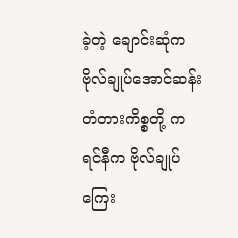ခဲ့တဲ့ ချောင်းဆုံက ဗိုလ်ချုပ်အောင်ဆန်းတံတားကိစ္စတို့ ကရင်နီက ဗိုလ်ချုပ်ကြေး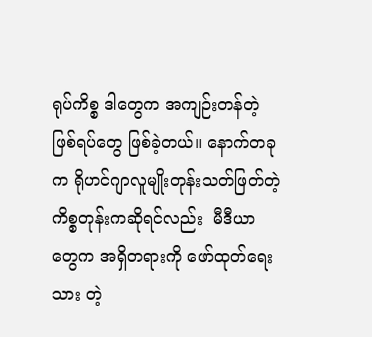ရုပ်ကိစ္စ ဒါတွေက အကျဉ်းတန်တဲ့ဖြစ်ရပ်တွေ ဖြစ်ခဲ့တယ်။ နောက်တခုက ရိုဟင်ဂျာလူမျိုးတုန်းသတ်ဖြတ်တဲ့ ကိစ္စတုန်းကဆိုရင်လည်း  မီဒီယာတွေက အရှိတရားကို ဖော်ထုတ်ရေးသား တဲ့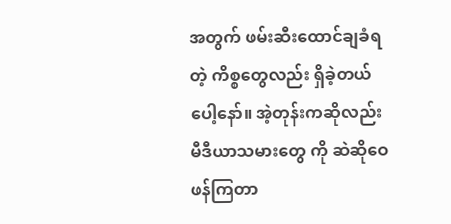အတွက် ဖမ်းဆီးထောင်ချခံရတဲ့ ကိစ္စတွေလည်း ရှိခဲ့တယ်ပေါ့နော်။ အဲ့တုန်းကဆိုလည်း မီဒီယာသမားတွေ ကို ဆဲဆိုဝေဖန်ကြတာ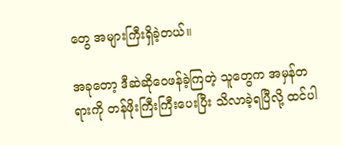တွေ အများကြီးရှိခဲ့တယ်။

အခုတော့ ဒီဆဲဆိုဝေဖန်ခဲ့ကြတဲ့ သူတွေက အမှန်တရားကို တန်ဖိုးကြီးကြီးပေးပြီး သိလာခဲ့ရပြီလို့ ထင်ပါ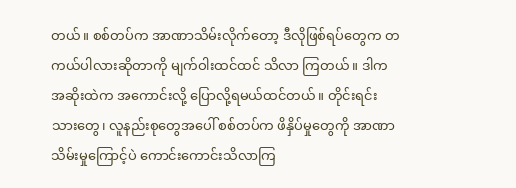တယ်။ စစ်တပ်က အာဏာသိမ်းလိုက်တော့ ဒီလိုဖြစ်ရပ်တွေက တကယ်ပါလားဆိုတာကို မျက်ဝါးထင်ထင် သိလာ ကြတယ်။ ဒါက အဆိုးထဲက အကောင်းလို့ ပြောလို့ရမယ်ထင်တယ်။ တိုင်းရင်းသားတွေ၊ လူနည်းစုတွေအပေါ် စစ်တပ်က ဖိနှိပ်မှုတွေကို အာဏာသိမ်းမှုကြောင့်ပဲ ကောင်းကောင်းသိလာကြ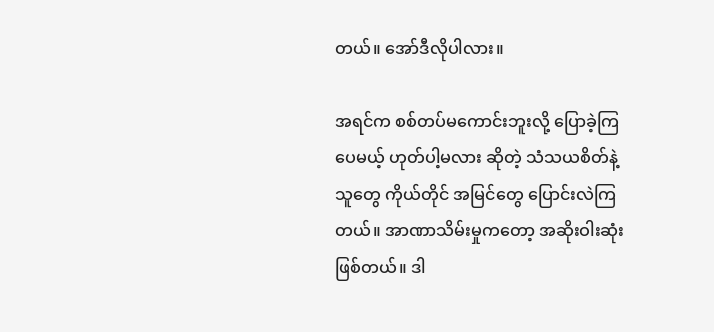တယ်။ အော်ဒီလိုပါလား။

အရင်က စစ်တပ်မကောင်းဘူးလို့ ပြောခဲ့ကြပေမယ့် ဟုတ်ပါ့မလား ဆိုတဲ့ သံသယစိတ်နဲ့သူတွေ ကိုယ်တိုင် အမြင်တွေ ပြောင်းလဲကြတယ်။ အာဏာသိမ်းမှုကတော့ အဆိုးဝါးဆုံးဖြစ်တယ်။ ဒါ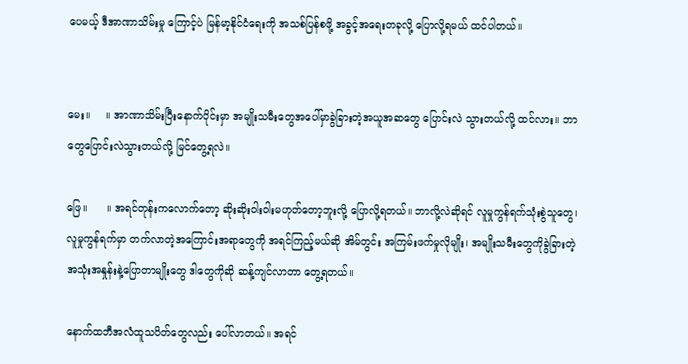ပေမယ့် ဒီအာဏာသိမ်းမှု ကြောင့်ပဲ မြန်မာ့နိုင်ငံရေးကို အသစ်ပြန်စဖို့ အခွင့်အရေးတခုလို့ ပြောလို့ရမယ် ထင်ပါတယ်။


မေး။     ။ အာဏာသိမ်းပြီးနောက်ပိုင်းမှာ အမျိုးသမီးတွေအပေါ်မှာခွဲခြားတဲ့အယူအဆတွေ ပြောင်းလဲ သွားတယ်လို့ ထင်လား။ ဘာတွေပြောင်းလဲသွားတယ်လို့ မြင်တွေ့ရလဲ။

ဖြေ။      ။ အရင်တုန်းကလောက်တော့ ဆိုးဆိုးဝါးဝါးမဟုတ်တော့ဘူးလို့ ပြောလို့ရတယ်။ ဘာလို့လဲဆိုရင် လူမှုကွန်ရက်သုံးစွဲသူတွေ၊ လူမှုကွန်ရက်မှာ တက်လာတဲ့အကြောင်းအရာတွေကို အရင်ကြည့်မယ်ဆို အိမ်တွင်း အကြမ်းဖက်မှုလိုမျိုး၊ အမျိုးသမီးတွေကိုခွဲခြားတဲ့အသုံးအနှုန်းနဲ့ပြောတာမျိုးတွေ ဒါတွေကိုဆို ဆန့်ကျင်လာတာ တွေ့ရတယ်။

နောက်ထဘီအလံထူသပိတ်တွေလည်း ပေါ်လာတယ်။ အရင်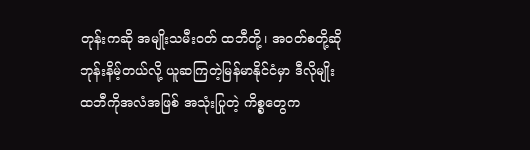တုန်းကဆို အမျိုးသမီးဝတ် ထဘီတို့၊ အဝတ်စတို့ဆို ဘုန်းနိမ့်တယ်လို့ ယူဆကြတဲ့မြန်မာနိုင်ငံမှာ ဒီလိုမျိုး ထဘီကိုအလံအဖြစ် အသုံးပြုတဲ့ ကိစ္စတွေက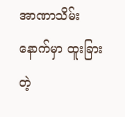အာဏာသိမ်းနောက်မှာ ထူးခြားတဲ့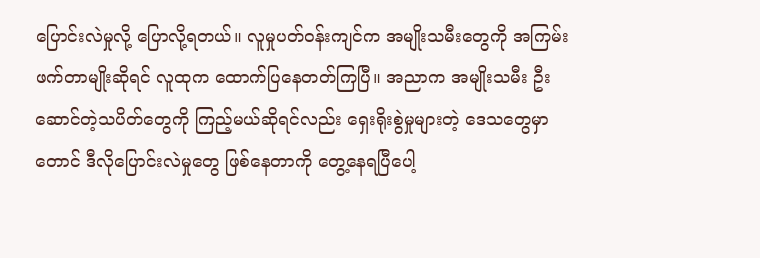ပြောင်းလဲမှုလို့ ပြောလို့ရတယ်။ လူမှုပတ်ဝန်းကျင်က အမျိုးသမီးတွေကို အကြမ်းဖက်တာမျိုးဆိုရင် လူထုက ထောက်ပြနေတတ်ကြပြီ။ အညာက အမျိုးသမီး ဦးဆောင်တဲ့သပိတ်တွေကို ကြည့်မယ်ဆိုရင်လည်း ရှေးရိုးစွဲမှုများတဲ့ ဒေသတွေမှာတောင် ဒီလိုပြောင်းလဲမှုတွေ ဖြစ်နေတာကို တွေ့နေရပြီပေါ့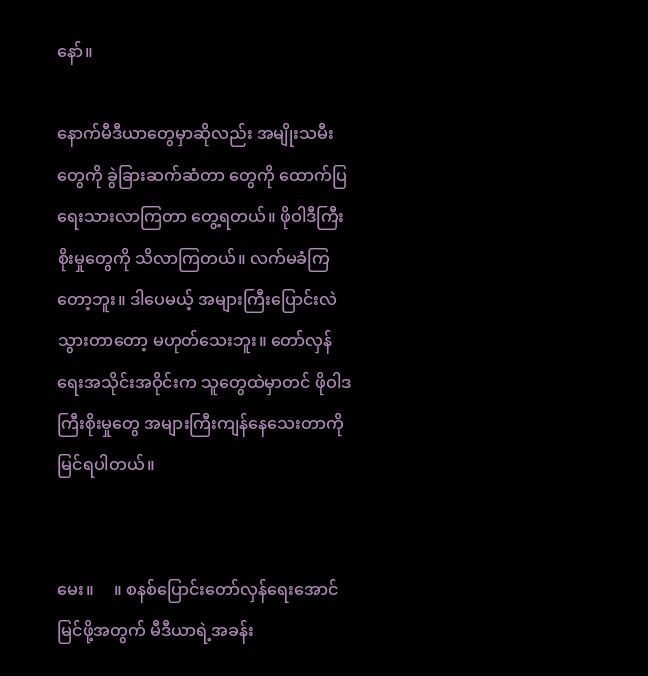နော်။

နောက်မီဒီယာတွေမှာဆိုလည်း အမျိုးသမီးတွေကို ခွဲခြားဆက်ဆံတာ တွေကို ထောက်ပြရေးသားလာကြတာ တွေ့ရတယ်။ ဖိုဝါဒီကြီးစိုးမှုတွေကို သိလာကြတယ်။ လက်မခံကြ တော့ဘူး။ ဒါပေမယ့် အများကြီးပြောင်းလဲသွားတာတော့ မဟုတ်သေးဘူး။ တော်လှန်ရေးအသိုင်းအဝိုင်းက သူတွေထဲမှာတင် ဖိုဝါဒကြီးစိုးမှုတွေ အများကြီးကျန်နေသေးတာကို မြင်ရပါတယ်။


မေး။     ။ စနစ်ပြောင်းတော်လှန်ရေးအောင်မြင်ဖို့အတွက် မီဒီယာရဲ့အခန်း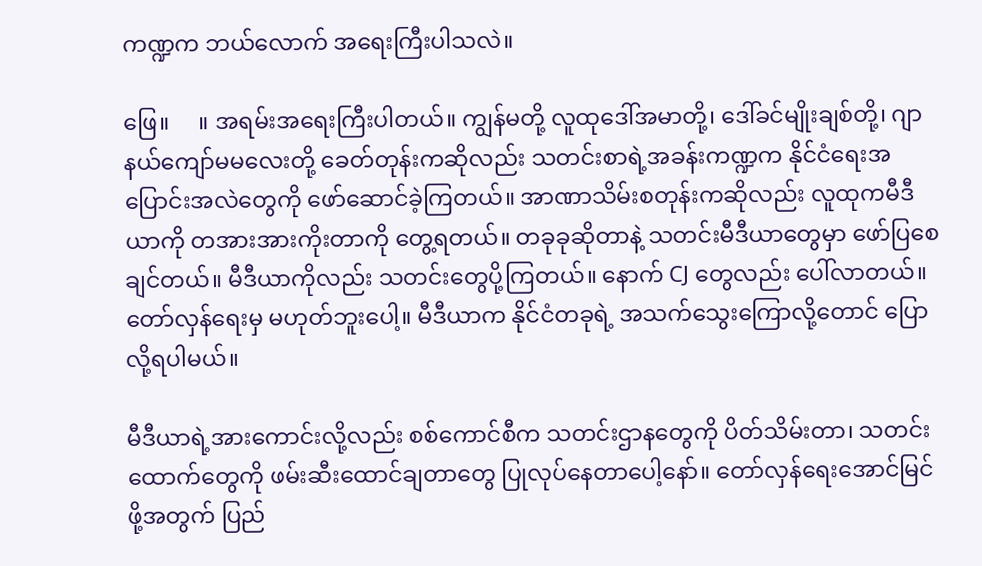ကဏ္ဍက ဘယ်လောက် အရေးကြီးပါသလဲ။

ဖြေ။     ။ အရမ်းအရေးကြီးပါတယ်။ ကျွန်မတို့ လူထုဒေါ်အမာတို့၊ ဒေါ်ခင်မျိုးချစ်တို့၊ ဂျာနယ်ကျော်မမလေးတို့ ခေတ်တုန်းကဆိုလည်း သတင်းစာရဲ့အခန်းကဏ္ဍက နိုင်ငံရေးအပြောင်းအလဲတွေကို ဖော်ဆောင်ခဲ့ကြတယ်။ အာဏာသိမ်းစတုန်းကဆိုလည်း လူထုကမီဒီယာကို တအားအားကိုးတာကို တွေ့ရတယ်။ တခုခုဆိုတာနဲ့ သတင်းမီဒီယာတွေမှာ ဖော်ပြစေချင်တယ်။ မီဒီယာကိုလည်း သတင်းတွေပို့ကြတယ်။ နောက် CJ တွေလည်း ပေါ်လာတယ်။ တော်လှန်ရေးမှ မဟုတ်ဘူးပေါ့။ မီဒီယာက နိုင်ငံတခုရဲ့ အသက်သွေးကြောလို့တောင် ပြောလို့ရပါမယ်။

မီဒီယာရဲ့အားကောင်းလို့လည်း စစ်ကောင်စီက သတင်းဌာနတွေကို ပိတ်သိမ်းတာ၊ သတင်းထောက်တွေကို ဖမ်းဆီးထောင်ချတာတွေ ပြုလုပ်နေတာပေါ့နော်။ တော်လှန်ရေးအောင်မြင်ဖို့အတွက် ပြည်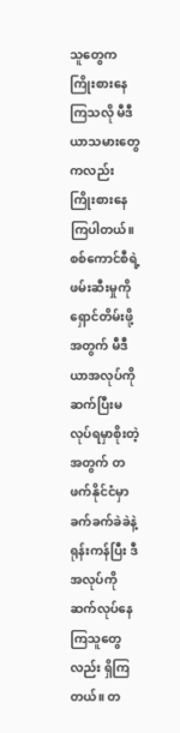သူတွေက ကြိုးစားနေကြသလို မီဒီယာသမားတွေကလည်း ကြိုးစားနေကြပါတယ်။ စစ်ကောင်စီရဲ့ ဖမ်းဆီးမှုကို ရှောင်တိမ်းဖို့အတွက် မီဒီယာအလုပ်ကို ဆက်ပြီးမလုပ်ရမှာစိုးတဲ့အတွက် တဖက်နိုင်ငံမှာ ခက်ခက်ခဲခဲနဲ့ ရုန်းကန်ပြီး ဒီအလုပ်ကို ဆက်လုပ်နေကြသူတွေလည်း ရှိကြတယ်‌။ တ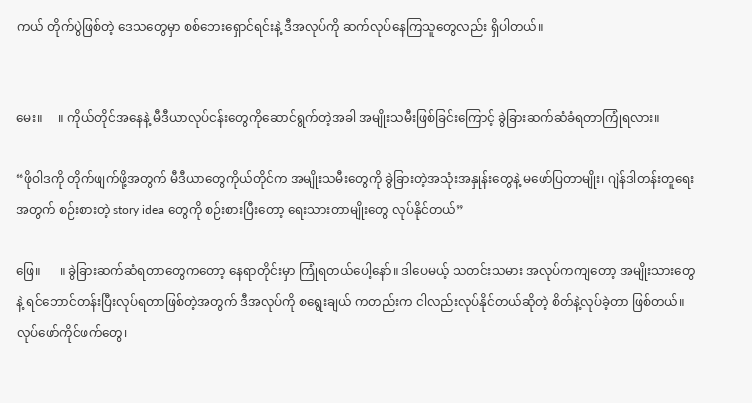ကယ် တိုက်ပွဲဖြစ်တဲ့ ဒေသတွေမှာ စစ်ဘေးရှောင်ရင်းနဲ့ ဒီအလုပ်ကို ဆက်လုပ်နေကြသူတွေလည်း ရှိပါတယ်။


မေး။     ။ ကိုယ်တိုင်အနေနဲ့ မီဒီယာလုပ်ငန်း‌တွေကိုဆောင်ရွက်တဲ့အခါ အမျိုးသမီးဖြစ်ခြင်းကြောင့် ခွဲခြားဆက်ဆံခံရတာကြုံရလား။

“ဖိုဝါဒကို တိုက်ဖျက်ဖို့အတွက် မီဒီယာတွေကိုယ်တိုင်က အမျိုးသမီးတွေကို ခွဲခြားတဲ့အသုံးအနှုန်းတွေနဲ့ မဖော်ပြတာမျိုး၊ ဂျဲန်ဒါတန်းတူရေးအတွက် စဉ်းစားတဲ့ story idea တွေကို စဉ်းစားပြီးတော့ ရေးသားတာမျိုးတွေ လုပ်နိုင်တယ်”

ဖြေ။      ။ ခွဲခြားဆက်ဆံရတာတွေကတော့ နေရာတိုင်းမှာ ကြုံရတယ်ပေါ့နော်။ ဒါပေမယ့် သတင်းသမား အလုပ်ကကျတော့ အမျိုးသားတွေနဲ့ ရင်ဘောင်တန်းပြီးလုပ်ရတာဖြစ်တဲ့အတွက် ဒီအလုပ်ကို စရွေးချယ် ကတည်းက ငါလည်းလုပ်နိုင်တယ်ဆိုတဲ့ စိတ်နဲ့လုပ်ခဲ့တာ ဖြစ်တယ်။ လုပ်ဖော်ကိုင်ဖက်တွေ၊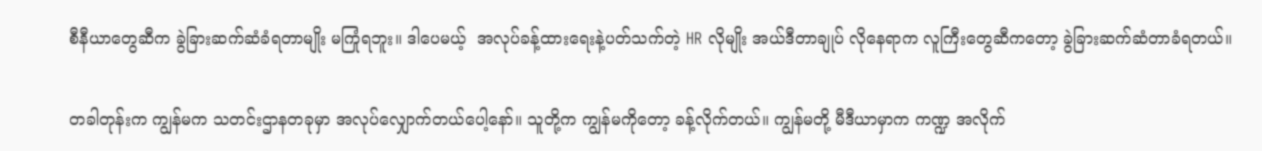စီနီယာတွေဆီက ခွဲခြားဆက်ဆံခံရတာမျိုး မကြုံရဘူး။ ဒါပေမယ့်  အလုပ်ခန့်ထားရေးနဲ့ပတ်သက်တဲ့ HR လိုမျိုး အယ်ဒီတာချုပ် လိုနေရာက လူကြီးတွေဆီကတော့ ခွဲခြားဆက်ဆံတာခံရတယ်။

တခါတုန်းက ကျွန်မက သတင်းဌာနတခုမှာ အလုပ်လျှောက်တယ်ပေါ့နော်။ သူတို့က ကျွန်မကိုတော့ ခန့်လိုက်တယ်။ ကျွန်မတို့ မီဒီယာမှာက ကဏ္ဍ အလိုက်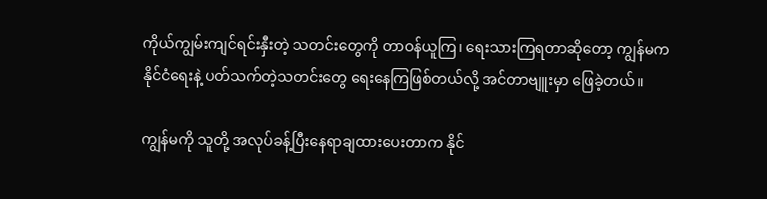ကိုယ်ကျွမ်းကျင်ရင်းနှီးတဲ့ သတင်းတွေကို တာဝန်ယူကြ၊ ရေးသားကြရတာဆိုတော့ ကျွန်မက နိုင်ငံရေးနဲ့ ပတ်သက်တဲ့သတင်းတွေ ရေးနေကြဖြစ်တယ်လို့ အင်တာဗျူးမှာ ဖြေခဲ့တယ်။

ကျွန်မကို သူတို့ အလုပ်ခန့်ပြီးနေရာချထားပေးတာက နိုင်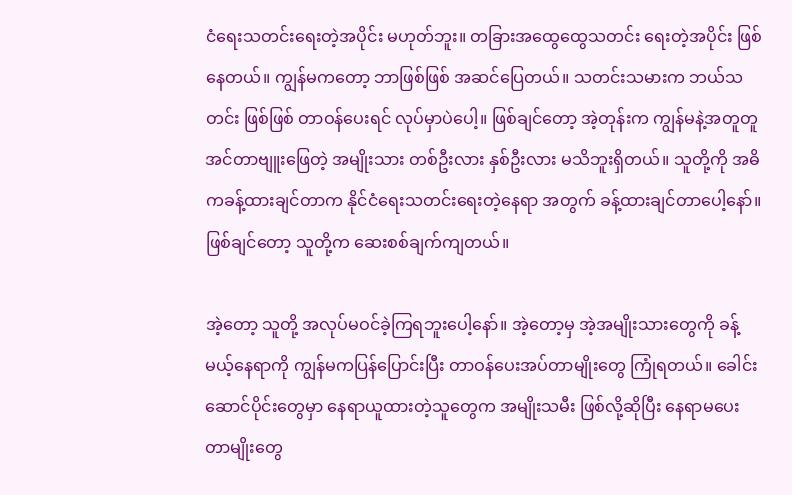ငံရေးသတင်းရေးတဲ့အပိုင်း မဟုတ်ဘူး။ တခြားအထွေထွေသတင်း ရေးတဲ့အပိုင်း ဖြစ်နေတယ်။ ကျွန်မကတော့ ဘာဖြစ်ဖြစ် အဆင်ပြေတယ်။ သတင်းသမားက ဘယ်သတင်း ဖြစ်ဖြစ် တာဝန်ပေးရင် လုပ်မှာပဲပေါ့။ ဖြစ်ချင်တော့ အဲ့တုန်းက ကျွန်မနဲ့အတူတူ အင်တာဗျူးဖြေတဲ့ အမျိုးသား တစ်ဦးလား နှစ်ဦးလား မသိဘူးရှိတယ်။ သူတို့ကို အဓိကခန့်ထားချင်တာက နိုင်ငံရေးသတင်းရေးတဲ့နေရာ အတွက် ခန့်ထားချင်တာပေါ့နော်။ ဖြစ်ချင်တော့ သူတို့က ဆေးစစ်ချက်ကျတယ်။

အဲ့တော့ သူတို့ အလုပ်မဝင်ခဲ့ကြရဘူးပေါ့နော်။ အဲ့တော့မှ အဲ့အမျိုးသားတွေကို ခန့်မယ့်နေရာကို ကျွန်မကပြန်ပြောင်းပြီး တာဝန်ပေးအပ်တာမျိုးတွေ ကြုံရတယ်။ ခေါင်းဆောင်ပိုင်းတွေမှာ နေရာယူထားတဲ့သူတွေက အမျိုးသမီး ဖြစ်လို့ဆိုပြီး နေရာမပေးတာမျိုးတွေ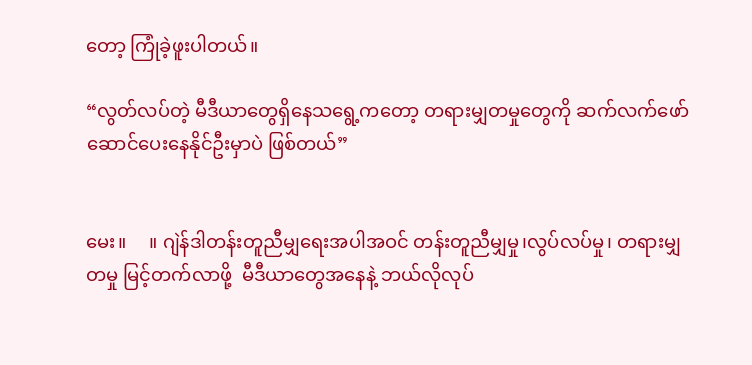တော့ ကြုံခဲ့ဖူးပါတယ်။

“လွတ်လပ်တဲ့ မီဒီယာတွေရှိနေသရွေ့ကတော့ တရားမျှတမှုတွေကို ဆက်လက်ဖော်ဆောင်ပေးနေနိုင်ဦးမှာပဲ ဖြစ်တယ်”


မေး။     ။ ဂျဲန်ဒါတန်းတူညီမျှရေးအပါအဝင် တန်းတူညီမျှမှု၊လွပ်လပ်မှု၊ တရားမျှတမှု မြင့်တက်လာဖို့  မီဒီယာတွေအနေနဲ့ ဘယ်လိုလုပ်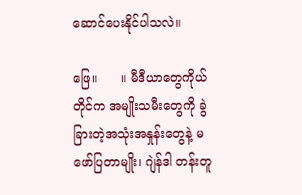ဆောင်ပေးနိုင်ပါသလဲ။

ဖြေ။      ။ မီဒီယာတွေကိုယ်တိုင်က အမျိုးသမီးတွေကို ခွဲခြားတဲ့အသုံးအနှုန်းတွေနဲ့ မဖော်ပြတာမျိုး၊ ဂျဲန်ဒါ တန်းတူ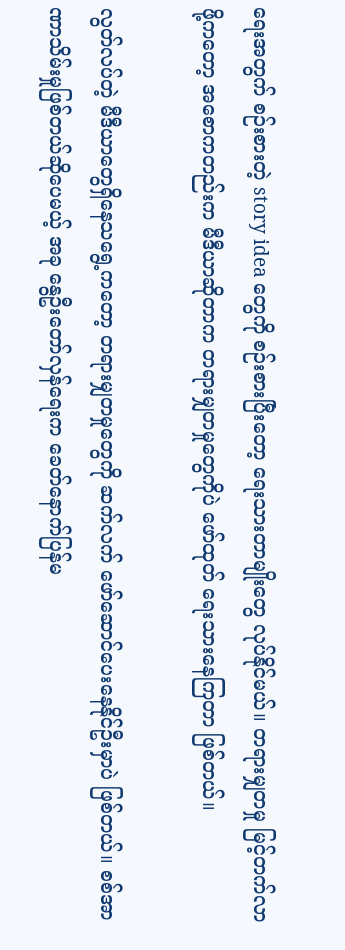ရေးအတွက် စဉ်းစားတဲ့ story idea တွေကို စဉ်းစားပြီးတော့ ရေးသားတာမျိုးတွေ လုပ်နိုင်မယ်။ တရားမျှတမှု မြင့်တက်လာဖို့ကတော့ အစောကတည်းက မီဒီယာဆိုတာက တရားမျှတမှုတွေကိုပဲ ဖော်ထုတ် ရေးသားနေကြတာ ဖြစ်တယ်။

လွတ်လပ်တဲ့ မီဒီယာတွေရှိနေသရွေ့ကတော့ တရားမျှတမှုတွေကို ဆက်လက် ဖော်ဆောင်ပေးနေနိုင်ဦးမှာပဲ ဖြစ်တယ်။ စစ်အာဏာသိမ်းမှုဖြစ်တယ်ဆိုပေမယ့် အခု နွေဦးတော်လှန်ရေးက ခေတ်နောက်ပြန်မ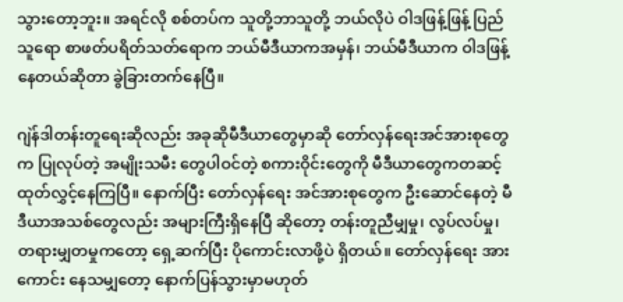သွားတော့ဘူး။ အရင်လို စစ်တပ်က သူတို့ဘာသူတို့ ဘယ်လိုပဲ ဝါဒဖြန့်ဖြန့် ပြည်သူရော စာဖတ်ပရိတ်သတ်ရောက ဘယ်မီဒီယာကအမှန်၊ ဘယ်မီဒီယာက ဝါဒဖြန့်နေတယ်ဆိုတာ ခွဲခြားတက်နေပြီ။

ဂျဲန်ဒါတန်းတူရေးဆိုလည်း အခုဆိုမီဒီယာတွေမှာဆို တော်လှန်ရေးအင်အားစုတွေက ပြုလုပ်တဲ့ အမျိုးသမီး တွေပါဝင်တဲ့ စကားဝိုင်းတွေကို မီဒီယာတွေကတဆင့် ထုတ်လွှင့်နေကြပြီ။ နောက်ပြီး တော်လှန်ရေး အင်အားစုတွေက ဦးဆောင်နေတဲ့ မီဒီယာအသစ်တွေလည်း အများကြီးရှိနေပြီ ဆိုတော့ တန်းတူညီမျှမှု၊ လွပ်လပ်မှု၊ တရားမျှတမှုကတော့ ရှေ့ဆက်ပြီး ပိုကောင်းလာဖို့ပဲ ရှိတယ်။ တော်လှန်ရေး အားကောင်း နေသမျှတော့ နောက်ပြန်သွားမှာမဟုတ်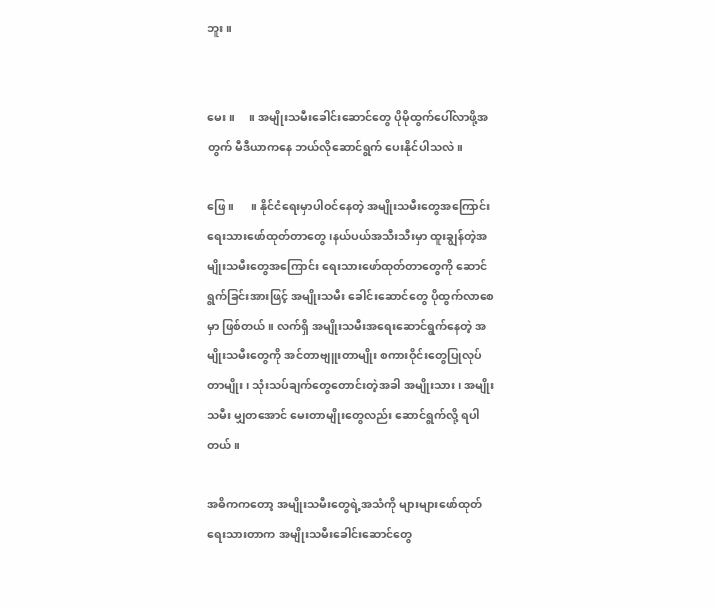ဘူး။


မေး။     ။ အမျိုးသမီးခေါင်းဆောင်တွေ ပိုမိုထွက်ပေါ်လာဖို့အတွက် မီဒီယာကနေ ဘယ်လိုဆောင်ရွက် ပေးနိုင်ပါသလဲ။

ဖြေ။      ။ နိုင်ငံရေးမှာပါဝင်နေတဲ့ အမျိုးသမီးတွေအကြောင်း ရေးသားဖော်ထုတ်တာတွေ၊နယ်ပယ်အသီးသီးမှာ ထူးချွန်တဲ့အမျိုးသမီးတွေအကြောင်း ရေးသားဖော်ထုတ်တာတွေကို ဆောင်ရွက်ခြင်းအားဖြင့် အမျိုးသမီး ခေါင်းဆောင်တွေ ပိုထွက်လာစေမှာ ဖြစ်တယ်။ လက်ရှိ အမျိုးသမီးအရေးဆောင်ရွက်နေတဲ့ အမျိုးသမီးတွေကို အင်တာဗျူးတာမျိုး စကားဝိုင်းတွေပြုလုပ်တာမျိုး၊ သုံးသပ်ချက်တွေတောင်းတဲ့အခါ အမျိုးသား၊ အမျိုးသမီး မျှတအောင် မေးတာမျိုးတွေလည်း ဆောင်ရွက်လို့ ရပါတယ်။

အဓိကကတော့ အမျိုးသမီးတွေရဲ့အသံကို များများဖော်ထုတ်ရေးသားတာက အမျိုးသမီးခေါင်းဆောင်တွေ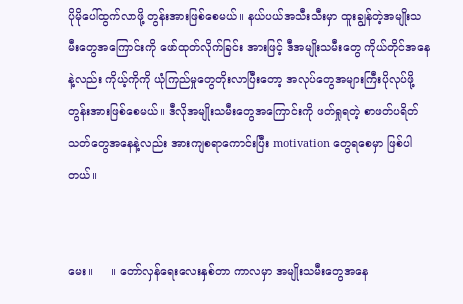ပိုမိုပေါ်ထွက်လာဖို့ တွန်းအားဖြစ်စေမယ်။ နယ်ပယ်အသီးသီးမှာ ထူးချွန်တဲ့အမျိုးသမီးတွေအကြောင်းကို ဖော်ထုတ်လိုက်ခြင်း အားဖြင့် ဒီအမျိုးသမီးတွေ ကိုယ်တိုင်အနေနဲ့လည်း ကိုယ့်ကိုကို ယုံကြည်မှုတွေတိုးလာပြီးတော့ အလုပ်တွေအများကြီးပိုလုပ်ဖို့ တွန်းအားဖြစ်စေမယ်။ ဒီလိုအမျိုးသမီးတွေအကြောင်းကို ဖတ်ရှုရတဲ့ စာဖတ်ပရိတ်သတ်တွေအနေနဲ့လည်း အားကျစရာကောင်းပြီး motivation တွေရစေမှာ ဖြစ်ပါတယ်။


မေး။     ။ တော်လှန်ရေးလေးနှစ်တာ ကာလမှာ အမျိုးသမီးတွေအနေ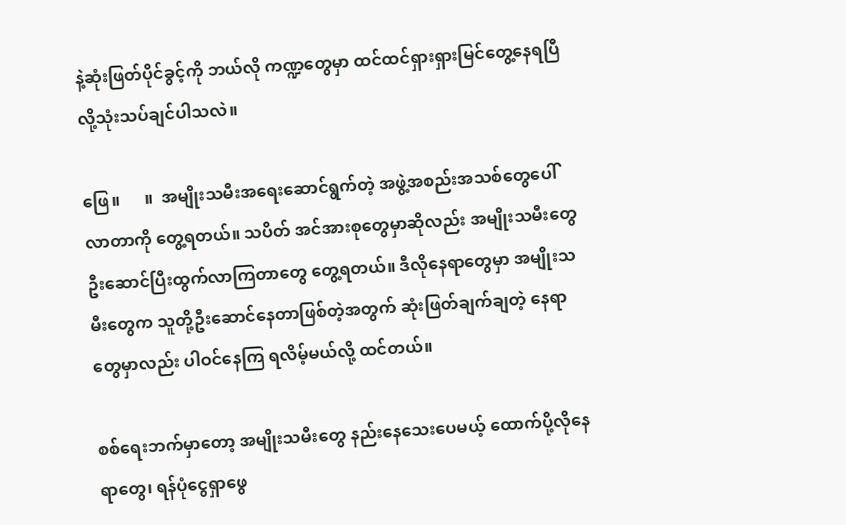နဲ့ဆုံးဖြတ်ပိုင်ခွင့်ကို ဘယ်လို ကဏ္ဍတွေမှာ ထင်ထင်ရှားရှားမြင်တွေ့နေရပြီလို့သုံးသပ်ချင်ပါသလဲ။

ဖြေ။      ။  အမျိုးသမီးအရေးဆောင်ရွက်တဲ့ အဖွဲ့အစည်းအသစ်တွေပေါ်လာတာကို တွေ့ရတယ်။ သပိတ် အင်အားစုတွေမှာဆိုလည်း အမျိုးသမီးတွေ ဦးဆောင်ပြီးထွက်လာကြတာတွေ တွေ့ရတယ်။ ဒီလိုနေရာတွေမှာ အမျိုးသမီးတွေက သူတို့ဦးဆောင်နေတာဖြစ်တဲ့အတွက် ဆုံးဖြတ်ချက်ချတဲ့ နေရာတွေမှာလည်း ပါဝင်နေကြ ရလိမ့်မယ်လို့ ထင်တယ်။

စစ်ရေးဘက်မှာတော့ အမျိုးသမီးတွေ နည်းနေသေးပေမယ့် ထောက်ပို့လိုနေရာတွေ၊ ရန်ပုံငွေရှာဖွေ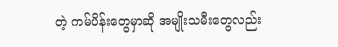တဲ့ ကမ်ပိန်းတွေမှာဆို အမျိုးသမီးတွေလည်း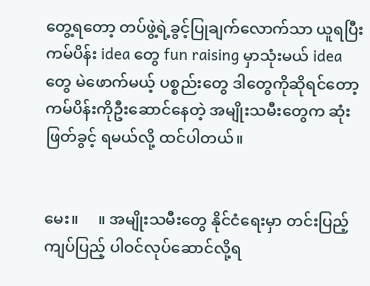တွေ့ရတော့ တပ်ဖွဲ့ရဲ့ခွင့်ပြုချက်လောက်သာ ယူရပြီး ကမ်ပိန်း idea တွေ fun raising မှာသုံးမယ် idea တွေ မဲဖောက်မယ့် ပစ္စည်းတွေ ဒါတွေကိုဆိုရင်တော့ ကမ်ပိန်းကိုဦးဆောင်နေတဲ့ အမျိုးသမီးတွေက ဆုံးဖြတ်ခွင့် ရမယ်လို့ ထင်ပါတယ်။


မေး။     ။ အမျိုးသမီးတွေ နိုင်ငံရေးမှာ တင်းပြည့်ကျပ်ပြည့် ပါဝင်လုပ်ဆောင်လို့ရ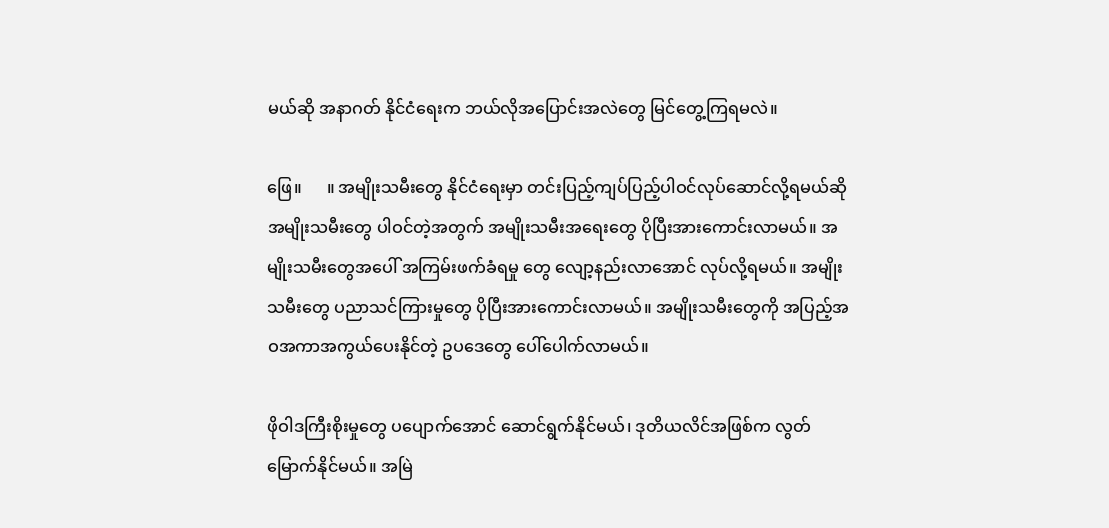မယ်ဆို အနာဂတ် နိုင်ငံရေးက ဘယ်လိုအပြောင်းအလဲတွေ မြင်တွေ့ကြရမလဲ။

ဖြေ။      ။ အမျိုးသမီးတွေ နိုင်ငံရေးမှာ တင်းပြည့်ကျပ်ပြည့်ပါဝင်လုပ်ဆောင်လို့ရမယ်ဆို အမျိုးသမီးတွေ ပါဝင်တဲ့အတွက် အမျိုးသမီးအရေးတွေ ပိုပြီးအားကောင်းလာမယ်။ အမျိုးသမီးတွေအပေါ် အကြမ်းဖက်ခံရမှု တွေ လျော့နည်းလာအောင် လုပ်လို့ရမယ်။ အမျိုးသမီးတွေ ပညာသင်ကြားမှုတွေ ပိုပြီးအားကောင်းလာမယ်။ အမျိုးသမီးတွေကို အပြည့်အဝအကာအကွယ်ပေးနိုင်တဲ့ ဥပဒေတွေ ပေါ်‌ပေါက်လာမယ်။

ဖိုဝါဒကြီးစိုးမှုတွေ ပပျောက်အောင် ဆောင်ရွက်နိုင်မယ်၊ ဒုတိယလိင်အဖြစ်က လွတ်မြောက်နိုင်မယ်။ အမြဲ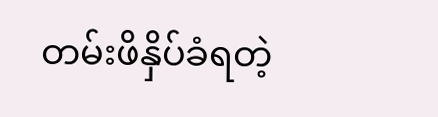တမ်းဖိနှိပ်ခံရတဲ့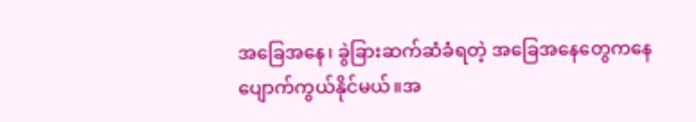အခြေအနေ၊ ခွဲခြားဆက်ဆံခံရတဲ့ အခြေအနေတွေကနေ ပျောက်ကွယ်နိုင်မယ်။အ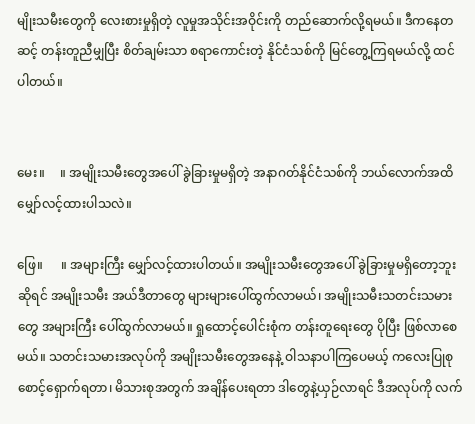မျိုးသမီးတွေကို လေးစားမှုရှိတဲ့ လူမှုအသိုင်းအဝိုင်းကို တည်ဆောက်လို့ရမယ်။ ဒီကနေတဆင့် တန်းတူညီမျှပြီး စိတ်ချမ်းသာ စရာကောင်းတဲ့ နိုင်ငံသစ်ကို မြင်တွေ့ကြရမယ်လို့ ထင်ပါတယ်။


မေး။     ။ အမျိုးသမီးတွေအပေါ် ခွဲခြားမှုမရှိတဲ့ အနာဂတ်နိုင်ငံသစ်ကို ဘယ်လောက်အထိ မျှော်လင့်ထားပါသလဲ။

ဖြေ။      ။ အများကြီး မျှော်လင့်ထားပါတယ်။ အမျိုးသမီးတွေအပေါ် ခွဲခြားမှုမရှိတော့ဘူးဆိုရင် အမျိုးသမီး အယ်ဒီတာတွေ များများပေါ်ထွက်လာမယ်၊ အမျိုးသမီးသတင်းသမားတွေ အများကြီး ပေါ်ထွက်လာမယ်။ ရှုထောင့်ပေါင်းစုံက တန်းတူရေးတွေ ပိုပြီး ဖြစ်လာစေမယ်။ သတင်းသမားအလုပ်ကို အမျိုးသမီးတွေအနေနဲ့ ဝါသနာပါကြပေမယ့် ကလေးပြုစုစောင့်ရှောက်ရတာ၊ မိသားစုအတွက် အချိန်ပေးရတာ ဒါတွေနဲ့ယှဉ်လာရင် ဒီအလုပ်ကို လက်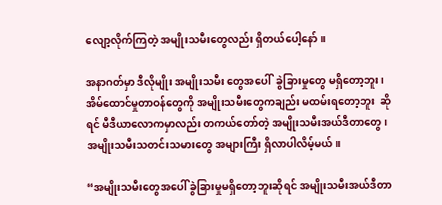လျော့လိုက်ကြတဲ့ အမျိုးသမီးတွေလည်း ရှိတယ်ပေါ့နော်။

အနာဂတ်မှာ ဒီလိုမျိုး အမျိုးသမီး တွေအပေါ်  ခွဲခြားမှုတွေ မရှိတော့ဘူး၊ အိမ်ထောင်မှုတာဝန်တွေကို အမျိုးသမီးတွေကချည်း မထမ်းရတော့ဘူး  ဆိုရင် မီဒီယာလောကမှာလည်း တကယ်တော်တဲ့ အမျိုးသမီးအယ်ဒီတာတွေ၊ အမျိုးသမီးသတင်းသမားတွေ အများကြီး ရှိလာပါလိမ့်မယ်။

“အမျိုးသမီးတွေအပေါ် ခွဲခြားမှုမရှိတော့ဘူးဆိုရင် အမျိုးသမီးအယ်ဒီတာ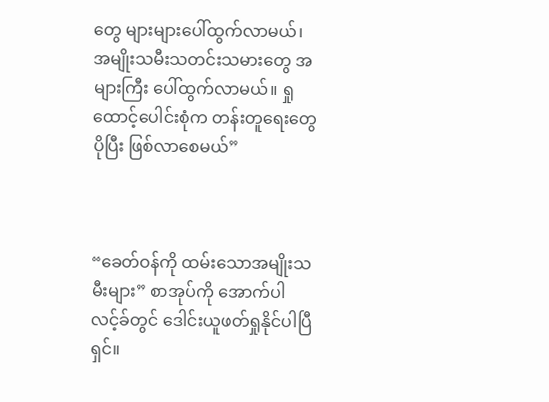တွေ များများပေါ်ထွက်လာမယ်၊ အမျိုးသမီးသတင်းသမားတွေ အများကြီး ပေါ်ထွက်လာမယ်။ ရှုထောင့်ပေါင်းစုံက တန်းတူရေးတွေ ပိုပြီး ဖြစ်လာစေမယ်”



“ခေတ်ဝန်ကို ထမ်းသောအမျိုးသမီးများ” စာအုပ်ကို အောက်ပါလင့်ခ်တွင် ဒေါင်းယူဖတ်ရှုနိုင်ပါပြီရှင်။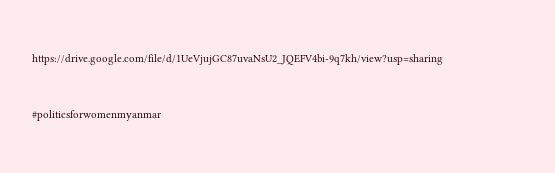https://drive.google.com/file/d/1UeVjujGC87uvaNsU2_JQEFV4bi-9q7kh/view?usp=sharing



#politicsforwomenmyanmar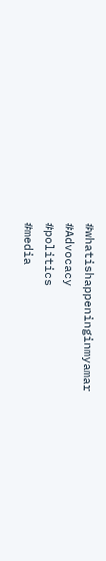#whatishappeninginmyamar
#Advocacy
#politics
#media